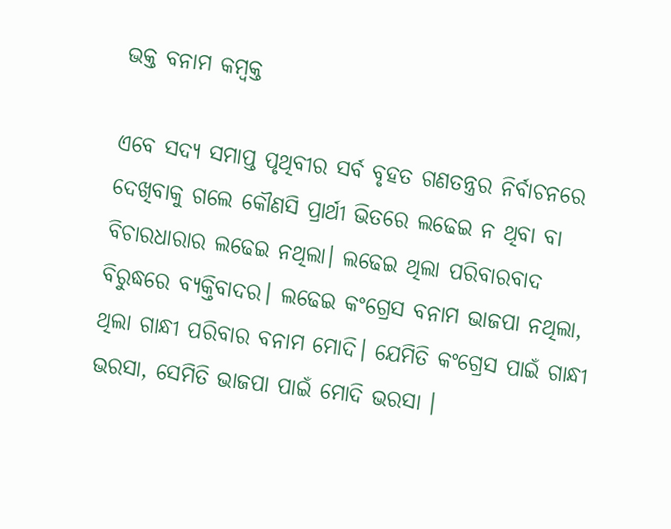ଭକ୍ତ ବନାମ କମ୍ବକ୍ତ

ଏବେ ସଦ୍ୟ ସମାପ୍ତ ପୃଥିବୀର ସର୍ବ ବୃହତ ଗଣତନ୍ତ୍ରର ନିର୍ବାଚନରେ ଦେଖିବାକୁ ଗଲେ କୌଣସି ପ୍ରାର୍ଥୀ ଭିତରେ ଲଢେଇ ନ ଥିବା ବା ବିଚାରଧାରାର ଲଢେଇ ନଥିଲା। ଲଢେଇ ଥିଲା ପରିବାରବାଦ ବିରୁଦ୍ଧରେ ବ୍ୟକ୍ତିବାଦର। ଲଢେଇ କଂଗ୍ରେସ ବନାମ ଭାଜପା ନଥିଲା, ଥିଲା ଗାନ୍ଧୀ ପରିବାର ବନାମ ମୋଦି। ଯେମିତି କଂଗ୍ରେସ ପାଇଁ ଗାନ୍ଧୀ ଭରସା, ସେମିତି ଭାଜପା ପାଇଁ ମୋଦି ଭରସା ।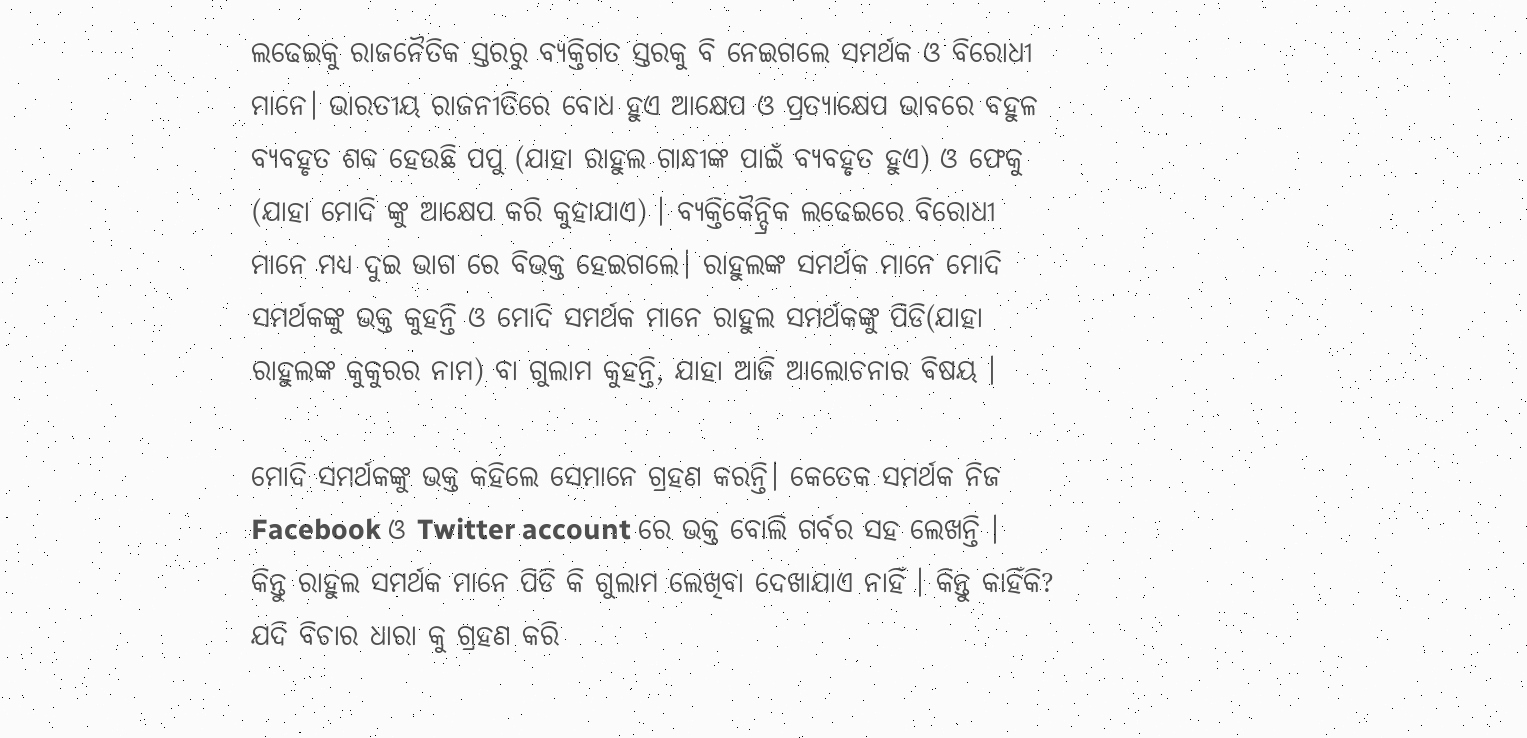ଲଢେଇକୁ ରାଜନୈତିକ ସ୍ତରରୁ ବ୍ୟକ୍ତିଗତ ସ୍ତରକୁ ବି ନେଇଗଲେ ସମର୍ଥକ ଓ ବିରୋଧୀ ମାନେ। ଭାରତୀୟ ରାଜନୀତିରେ ବୋଧ ହୁଏ ଆକ୍ଷେପ ଓ ପ୍ରତ୍ୟାକ୍ଷେପ ଭାବରେ ବହୁଳ ବ୍ୟବହୃତ ଶବ୍ଦ ହେଉଛି ପପୁ (ଯାହା ରାହୁଲ ଗାନ୍ଧୀଙ୍କ ପାଇଁ ବ୍ୟବହୃତ ହୁଏ) ଓ ଫେକୁ (ଯାହା ମୋଦି ଙ୍କୁ ଆକ୍ଷେପ କରି କୁହାଯାଏ) । ବ୍ୟକ୍ତିକୈନ୍ଦ୍ରିକ ଲଢେଇରେ ବିରୋଧୀ ମାନେ ମଧ୍ୟ ଦୁଇ ଭାଗ ରେ ବିଭକ୍ତ ହେଇଗଲେ। ରାହୁଲଙ୍କ ସମର୍ଥକ ମାନେ ମୋଦି ସମର୍ଥକଙ୍କୁ ଭକ୍ତ କୁହନ୍ତି ଓ ମୋଦି ସମର୍ଥକ ମାନେ ରାହୁଲ ସମର୍ଥକଙ୍କୁ ପିଡି(ଯାହା ରାହୁଲଙ୍କ କୁକୁରର ନାମ) ବା ଗୁଲାମ କୁହନ୍ତି, ଯାହା ଆଜି ଆଲୋଚନାର ବିଷୟ ।

ମୋଦି ସମର୍ଥକଙ୍କୁ ଭକ୍ତ କହିଲେ ସେମାନେ ଗ୍ରହଣ କରନ୍ତି। କେତେକ ସମର୍ଥକ ନିଜ Facebook ଓ Twitter account ରେ ଭକ୍ତ ବୋଲି ଗର୍ବର ସହ ଲେଖନ୍ତି । କିନ୍ତୁ ରାହୁଲ ସମର୍ଥକ ମାନେ ପିଡି କି ଗୁଲାମ ଲେଖିବା ଦେଖାଯାଏ ନାହିଁ । କିନ୍ତୁ କାହିଁକି? ଯଦି ବିଚାର ଧାରା କୁ ଗ୍ରହଣ କରି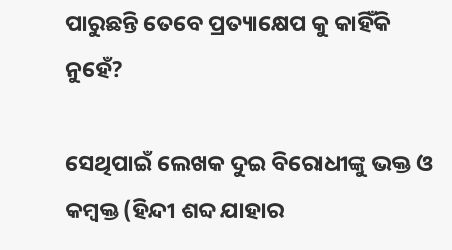ପାରୁଛନ୍ତି ତେବେ ପ୍ରତ୍ୟାକ୍ଷେପ କୁ କାହିଁକି ନୁହେଁ?

ସେଥିପାଇଁ ଲେଖକ ଦୁଇ ବିରୋଧୀଙ୍କୁ ଭକ୍ତ ଓ କମ୍ବକ୍ତ (ହିନ୍ଦୀ ଶବ୍ଦ ଯାହାର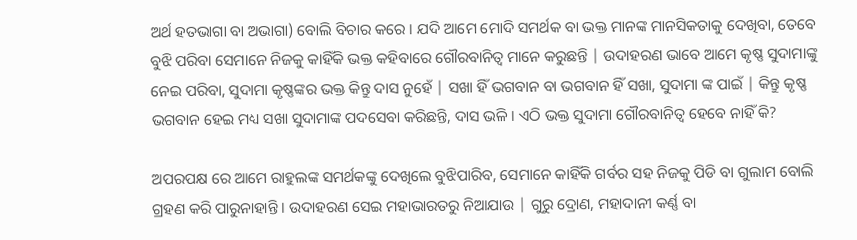ଅର୍ଥ ହତଭାଗା ବା ଅଭାଗା) ବୋଲି ବିଚାର କରେ । ଯଦି ଆମେ ମୋଦି ସମର୍ଥକ ବା ଭକ୍ତ ମାନଙ୍କ ମାନସିକତାକୁ ଦେଖିବା, ତେବେ ବୁଝି ପରିବା ସେମାନେ ନିଜକୁ କାହିଁକି ଭକ୍ତ କହିବାରେ ଗୌରବାନିତ୍ବ ମାନେ କରୁଛନ୍ତି | ଉଦାହରଣ ଭାବେ ଆମେ କୃଷ୍ଣ ସୁଦାମାଙ୍କୁ ନେଇ ପରିବା, ସୁଦାମା କୃଷ୍ଣଙ୍କର ଭକ୍ତ କିନ୍ତୁ ଦାସ ନୁହେଁ | ସଖା ହିଁ ଭଗବାନ ବା ଭଗବାନ ହିଁ ସଖା, ସୁଦାମା ଙ୍କ ପାଇଁ | କିନ୍ତୁ କୃଷ୍ଣ ଭଗବାନ ହେଇ ମଧ୍ୟ ସଖା ସୁଦାମାଙ୍କ ପଦସେବା କରିଛନ୍ତି, ଦାସ ଭଳି । ଏଠି ଭକ୍ତ ସୁଦାମା ଗୌରବାନିତ୍ବ ହେବେ ନାହିଁ କି?

ଅପରପକ୍ଷ ରେ ଆମେ ରାହୁଲଙ୍କ ସମର୍ଥକଙ୍କୁ ଦେଖିଲେ ବୁଝିପାରିବ, ସେମାନେ କାହିଁକି ଗର୍ବର ସହ ନିଜକୁ ପିଡି ବା ଗୁଲାମ ବୋଲି ଗ୍ରହଣ କରି ପାରୁନାହାନ୍ତି । ଉଦାହରଣ ସେଇ ମହାଭାରତରୁ ନିଆଯାଉ | ଗୁରୁ ଦ୍ରୋଣ, ମହାଦାନୀ କର୍ଣ୍ଣ ବା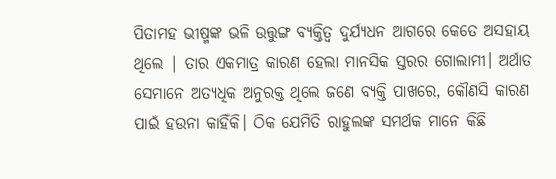ପିତାମହ ଭୀଷ୍ମଙ୍କ ଭଳି ଉତ୍ତୁଙ୍ଗ ବ୍ୟକ୍ତିତ୍ୱ ଦୁର୍ଯ୍ୟଧନ ଆଗରେ କେତେ ଅସହାୟ ଥିଲେ | ତାର ଏକମାତ୍ର କାରଣ ହେଲା ମାନସିକ ସ୍ତରର ଗୋଲାମୀ। ଅର୍ଥାତ ସେମାନେ ଅତ୍ୟଧିକ ଅନୁରକ୍ତ ଥିଲେ ଜଣେ ବ୍ୟକ୍ତି ପାଖରେ, କୌଣସି କାରଣ ପାଇଁ ହଉନା କାହିଁକି। ଠିକ ଯେମିତି ରାହୁଲଙ୍କ ସମର୍ଥକ ମାନେ କିଛି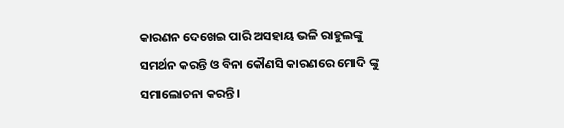କାରଣନ ଦେଖେଇ ପାରି ଅସହାୟ ଭଳି ରାହୁଲଙ୍କୁ ସମର୍ଥନ କରନ୍ତି ଓ ବିନା କୌଣସି କାରଣରେ ମୋଦି ଙ୍କୁ ସମାଲୋଚନା କରନ୍ତି ।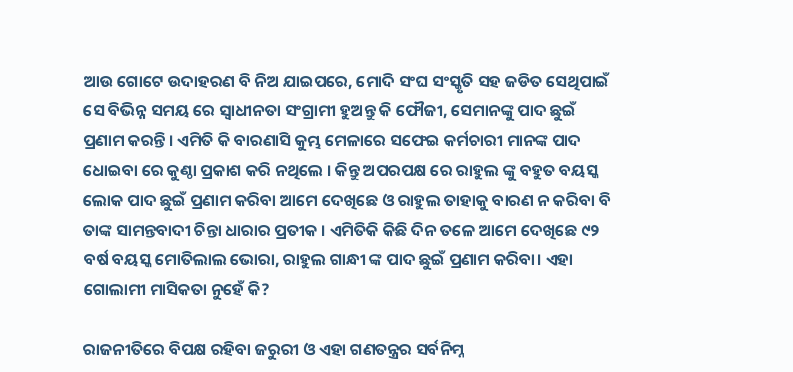ଆଉ ଗୋଟେ ଉଦାହରଣ ବି ନିଅ ଯାଇପରେ, ମୋଦି ସଂଘ ସଂସ୍କୃତି ସହ ଜଡିତ ସେଥିପାଇଁ ସେ ବିଭିନ୍ନ ସମୟ ରେ ସ୍ୱାଧୀନତା ସଂଗ୍ରାମୀ ହୁଅନ୍ତୁ କି ଫୌଜୀ, ସେମାନଙ୍କୁ ପାଦ ଛୁଇଁ ପ୍ରଣାମ କରନ୍ତି । ଏମିତି କି ବାରଣାସି କୁମ୍ଭ ମେଳାରେ ସଫେଇ କର୍ମଚାରୀ ମାନଙ୍କ ପାଦ ଧୋଇବା ରେ କୁଣ୍ଠା ପ୍ରକାଶ କରି ନଥିଲେ । କିନ୍ତୁ ଅପରପକ୍ଷ ରେ ରାହୁଲ ଙ୍କୁ ବହୁତ ବୟସ୍କ ଲୋକ ପାଦ ଛୁଇଁ ପ୍ରଣାମ କରିବା ଆମେ ଦେଖିଛେ ଓ ରାହୁଲ ତାହାକୁ ବାରଣ ନ କରିବା ବି ତାଙ୍କ ସାମନ୍ତବାଦୀ ଚିନ୍ତା ଧାରାର ପ୍ରତୀକ । ଏମିତିକି କିଛି ଦିନ ତଳେ ଆମେ ଦେଖିଛେ ୯୨ ବର୍ଷ ବୟସ୍କ ମୋତିଲାଲ ଭୋରା, ରାହୁଲ ଗାନ୍ଧୀ ଙ୍କ ପାଦ ଛୁଇଁ ପ୍ରଣାମ କରିବା। ଏହା ଗୋଲାମୀ ମାସିକତା ନୁହେଁ କି?

ରାଜନୀତିରେ ବିପକ୍ଷ ରହିବା ଜରୁରୀ ଓ ଏହା ଗଣତନ୍ତ୍ରର ସର୍ବନିମ୍ନ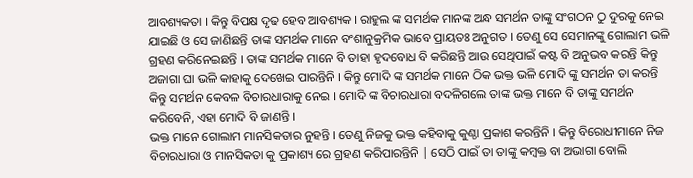ଆବଶ୍ୟକତା । କିନ୍ତୁ ବିପକ୍ଷ ଦୃଢ ହେବ ଆବଶ୍ୟକ । ରାହୁଲ ଙ୍କ ସମର୍ଥକ ମାନଙ୍କ ଅନ୍ଧ ସମର୍ଥନ ତାଙ୍କୁ ସଂଗଠନ ଠୁ ଦୁରକୁ ନେଇ ଯାଇଛି ଓ ସେ ଜାଣିଛନ୍ତି ତାଙ୍କ ସମର୍ଥକ ମାନେ ବଂଶାନୁକ୍ରମିକ ଭାବେ ପ୍ରାୟତଃ ଅନୁଗତ । ତେଣୁ ସେ ସେମାନଙ୍କୁ ଗୋଲାମ ଭଳି ଗ୍ରହଣ କରିନେଇଛନ୍ତି । ତାଙ୍କ ସମର୍ଥକ ମାନେ ବି ତାହା ହୃଦବୋଧ ବି କରିଛନ୍ତି ଆଉ ସେଥିପାଇଁ କଷ୍ଟ ବି ଅନୁଭବ କରନ୍ତି କିନ୍ତୁ ଅଜାଗା ଘା ଭଳି କାହାକୁ ଦେଖେଇ ପାରନ୍ତିନି । କିନ୍ତୁ ମୋଦି ଙ୍କ ସମର୍ଥକ ମାନେ ଠିକ ଭକ୍ତ ଭଳି ମୋଦି ଙ୍କୁ ସମର୍ଥନ ତା କରନ୍ତି କିନ୍ତୁ ସମର୍ଥନ କେବଳ ବିଚାରଧାରାକୁ ନେଇ । ମୋଦି ଙ୍କ ବିଚାରଧାରା ବଦଳିଗଲେ ତାଙ୍କ ଭକ୍ତ ମାନେ ବି ତାଙ୍କୁ ସମର୍ଥନ କରିବେନି, ଏହା ମୋଦି ବି ଜାଣନ୍ତି ।
ଭକ୍ତ ମାନେ ଗୋଲାମ ମାନସିକତାର ନୁହନ୍ତି । ତେଣୁ ନିଜକୁ ଭକ୍ତ କହିବାକୁ କୁଣ୍ଠା ପ୍ରକାଶ କରନ୍ତିନି । କିନ୍ତୁ ବିରୋଧୀମାନେ ନିଜ ବିଚାରଧାରା ଓ ମାନସିକତା କୁ ପ୍ରକାଶ୍ୟ ରେ ଗ୍ରହଣ କରିପାରନ୍ତିନି | ସେଠି ପାଇଁ ତା ତାଙ୍କୁ କମ୍ବକ୍ତ ବା ଅଭାଗା ବୋଲି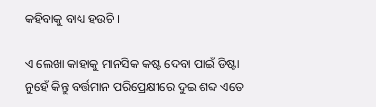କହିବାକୁ ବାଧ୍ୟ ହଉଚି ।

ଏ ଲେଖା କାହାକୁ ମାନସିକ କଷ୍ଟ ଦେବା ପାଇଁ ଡିଷ୍ଟା ନୁହେଁ କିନ୍ତୁ ବର୍ତ୍ତମାନ ପରିପ୍ରେକ୍ଷୀରେ ଦୁଇ ଶବ୍ଦ ଏତେ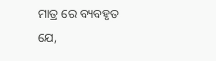ମାତ୍ର ରେ ବ୍ୟବହୃତ ଯେ,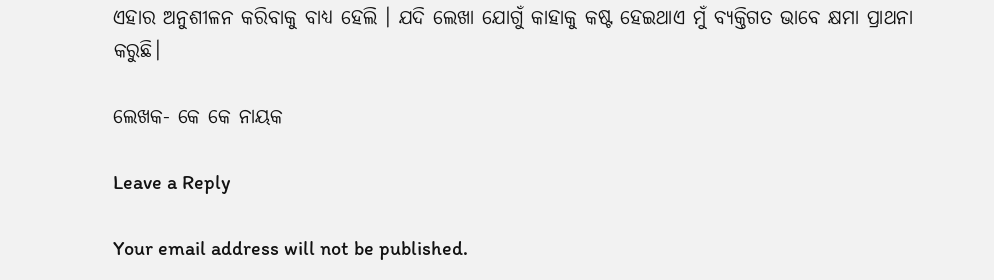ଏହାର ଅନୁଶୀଳନ କରିବାକୁ ବାଧ୍ୟ ହେଲି । ଯଦି ଲେଖା ଯୋଗୁଁ କାହାକୁ କଷ୍ଟ ହେଇଥାଏ ମୁଁ ବ୍ୟକ୍ତିଗତ ଭାବେ କ୍ଷମା ପ୍ରାଥନା କରୁଛି।

ଲେଖକ- କେ କେ ନାୟକ

Leave a Reply

Your email address will not be published.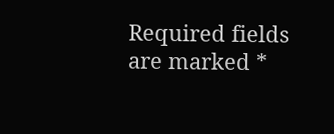Required fields are marked *